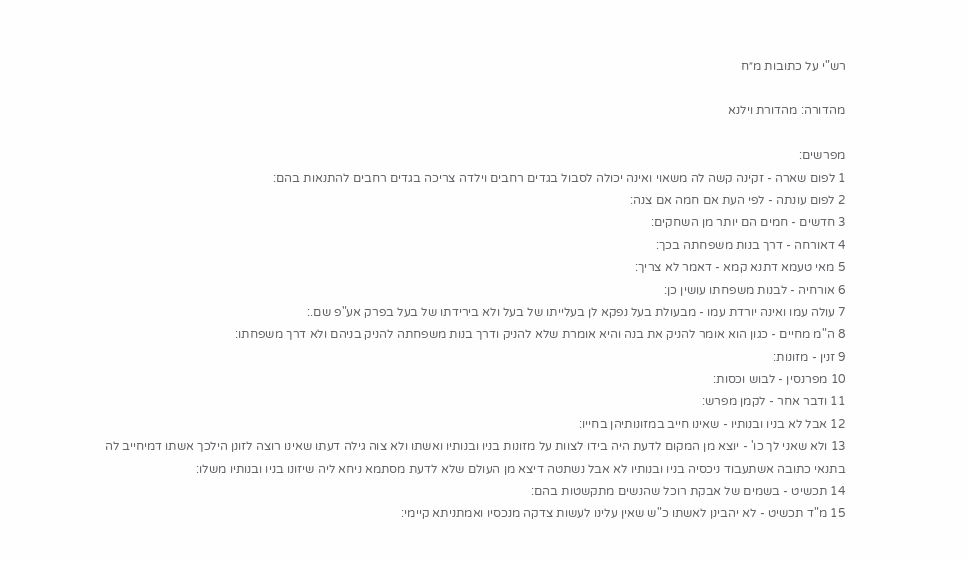רש"י על כתובות מ״ח

מהדורה: מהדורת וילנא

מפרשים:
1 לפום שארה - זקינה קשה לה משאוי ואינה יכולה לסבול בגדים רחבים וילדה צריכה בגדים רחבים להתנאות בהם:
2 לפום עונתה - לפי העת אם חמה אם צנה:
3 חדשים - חמים הם יותר מן השחקים:
4 דאורחה - דרך בנות משפחתה בכך:
5 מאי טעמא דתנא קמא - דאמר לא צריך:
6 אורחיה - לבנות משפחתו עושין כן:
7 עולה עמו ואינה יורדת עמו - מבעולת בעל נפקא לן בעלייתו של בעל ולא בירידתו של בעל בפרק אע"פ שם.:
8 ה"מ מחיים - כגון הוא אומר להניק את בנה והיא אומרת שלא להניק ודרך בנות משפחתה להניק בניהם ולא דרך משפחתו:
9 זנין - מזונות:
10 מפרנסין - לבוש וכסות:
11 ודבר אחר - לקמן מפרש:
12 אבל לא בניו ובנותיו - שאינו חייב במזונותיהן בחייו:
13 ולא שאני לך כו' - יוצא מן המקום לדעת היה בידו לצוות על מזונות בניו ובנותיו ואשתו ולא צוה גילה דעתו שאינו רוצה לזונן הילכך אשתו דמיחייב לה בתנאי כתובה אשתעבוד ניכסיה בניו ובנותיו לא אבל נשתטה דיצא מן העולם שלא לדעת מסתמא ניחא ליה שיזונו בניו ובנותיו משלו:
14 תכשיט - בשמים של אבקת רוכל שהנשים מתקשטות בהם:
15 מ"ד תכשיט - לא יהבינן לאשתו כ"ש שאין עלינו לעשות צדקה מנכסיו ואמתניתא קיימי: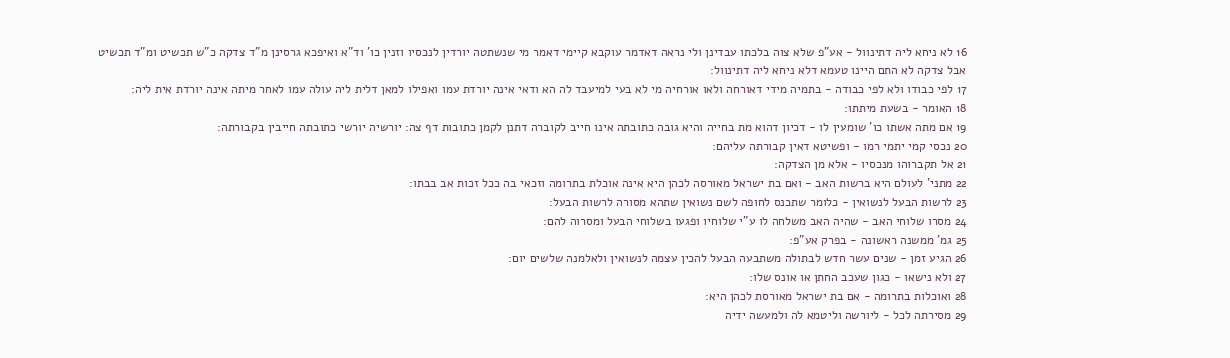16 לא ניחא ליה דתינוול - אע"פ שלא צוה בלכתו עבדינן ולי נראה דאדמר עוקבא קיימי דאמר מי שנשתטה יורדין לנכסיו וזנין כו' וד"א ואיפכא גרסינן מ"ד צדקה כ"ש תכשיט ומ"ד תכשיט אבל צדקה לא התם היינו טעמא דלא ניחא ליה דתינוול:
17 לפי כבודו ולא לפי כבודה - בתמיה מידי דאורחה ולאו אורחיה מי לא בעי למיעבד לה הא ודאי אינה יורדת עמו ואפילו למאן דלית ליה עולה עמו לאחר מיתה אינה יורדת אית ליה:
18 האומר - בשעת מיתתו:
19 אם מתה אשתו כו' שומעין לו - דכיון דהוא מת בחייה והיא גובה כתובתה אינו חייב לקוברה דתנן לקמן כתובות דף צה: יורשיה יורשי כתובתה חייבין בקבורתה:
20 נכסי קמי יתמי רמו - ופשיטא דאין קבורתה עליהם:
21 אל תקברוהו מנכסיו - אלא מן הצדקה:
22 מתני' לעולם היא ברשות האב - ואם בת ישראל מאורסה לכהן היא אינה אוכלת בתרומה וזכאי בה ככל זכות אב בבתו:
23 לרשות הבעל לנשואין - כלומר שתכנס לחופה לשם נשואין שתהא מסורה לרשות הבעל:
24 מסרו שלוחי האב - שהיה האב משלחה לו ע"י שלוחיו ופגעו בשלוחי הבעל ומסרוה להם:
25 גמ' ממשנה ראשונה - בפרק אע"פ:
26 הגיע זמן - שנים עשר חדש לבתולה משתבעה הבעל להכין עצמה לנשואין ולאלמנה שלשים יום:
27 ולא נישאו - כגון שעכב החתן או אונס שלו:
28 ואוכלות בתרומה - אם בת ישראל מאורסת לכהן היא:
29 מסירתה לכל - ליורשה וליטמא לה ולמעשה ידיה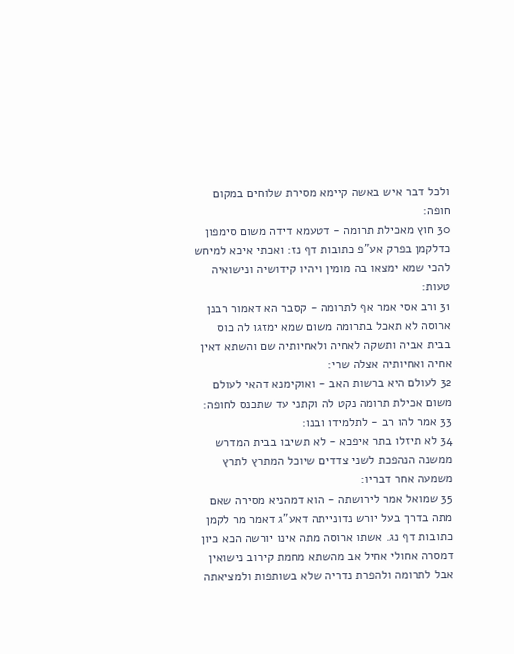ולכל דבר איש באשה קיימא מסירת שלוחים במקום חופה:
30 חוץ מאכילת תרומה - דטעמא דידה משום סימפון כדלקמן בפרק אע"פ כתובות דף נז: ואכתי איכא למיחש להכי שמא ימצאו בה מומין ויהיו קידושיה ונישואיה טעות:
31 ורב אסי אמר אף לתרומה - קסבר הא דאמור רבנן ארוסה לא תאכל בתרומה משום שמא ימזגו לה כוס בבית אביה ותשקה לאחיה ולאחיותיה שם והשתא דאין אחיה ואחיותיה אצלה שרי:
32 לעולם היא ברשות האב - ואוקימנא דהאי לעולם משום אכילת תרומה נקט לה וקתני עד שתכנס לחופה:
33 אמר להו רב - לתלמידו ובנו:
34 לא תיזלו בתר איפכא - לא תשיבו בבית המדרש ממשנה הנהפכת לשני צדדים שיוכל המתרץ לתרץ משמעה אחר דבריו:
35 שמואל אמר לירושתה - הוא דמהניא מסירה שאם מתה בדרך בעל יורש נדונייתה דאע"ג דאמר מר לקמן כתובות דף נג. אשתו ארוסה מתה אינו יורשה הכא כיון דמסרה אחולי אחיל אב מהשתא מחמת קירוב נישואין אבל לתרומה ולהפרת נדריה שלא בשותפות ולמציאתה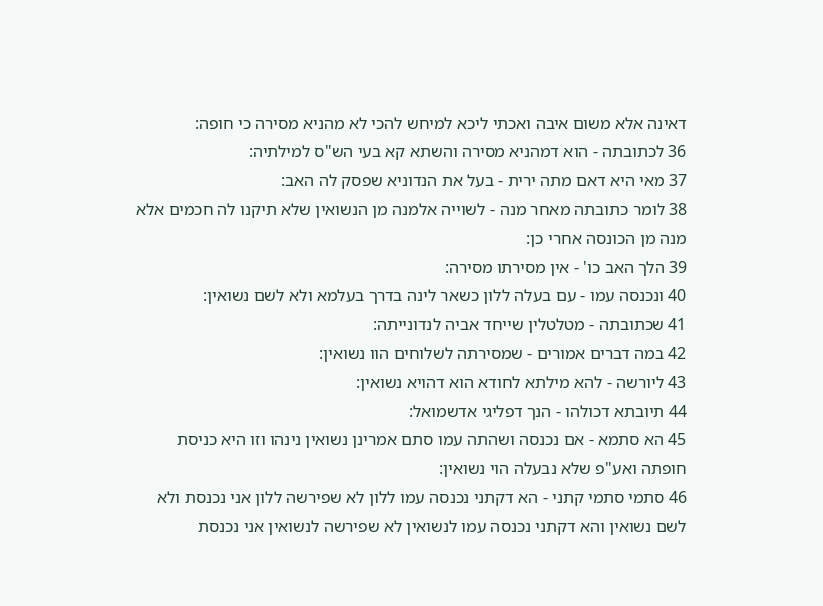דאינה אלא משום איבה ואכתי ליכא למיחש להכי לא מהניא מסירה כי חופה:
36 לכתובתה - הוא דמהניא מסירה והשתא קא בעי הש"ס למילתיה:
37 מאי היא דאם מתה ירית - בעל את הנדוניא שפסק לה האב:
38 לומר כתובתה מאחר מנה - לשוייה אלמנה מן הנשואין שלא תיקנו לה חכמים אלא מנה מן הכונסה אחרי כן:
39 הלך האב כו' - אין מסירתו מסירה:
40 ונכנסה עמו - עם בעלה ללון כשאר לינה בדרך בעלמא ולא לשם נשואין:
41 שכתובתה - מטלטלין שייחד אביה לנדונייתה:
42 במה דברים אמורים - שמסירתה לשלוחים הוו נשואין:
43 ליורשה - להא מילתא לחודא הוא דהויא נשואין:
44 תיובתא דכולהו - הנך דפליגי אדשמואל:
45 הא סתמא - אם נכנסה ושהתה עמו סתם אמרינן נשואין נינהו וזו היא כניסת חופתה ואע"פ שלא נבעלה הוי נשואין:
46 סתמי סתמי קתני - הא דקתני נכנסה עמו ללון לא שפירשה ללון אני נכנסת ולא לשם נשואין והא דקתני נכנסה עמו לנשואין לא שפירשה לנשואין אני נכנסת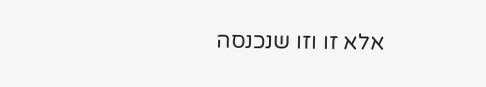אלא זו וזו שנכנסה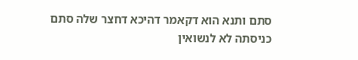סתם ותנא הוא דקאמר דהיכא דחצר שלה סתם כניסתה לא לנשואין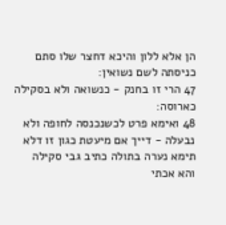הן אלא ללון והיכא דחצר שלו סתם כניסתה לשם נשואין:
47 הרי זו בחנק - כנשואה ולא בסקילה כארוסה:
48 ואימא פרט לכשנכנסה לחופה ולא נבעלה - דייך אם מיעטת כגון זו דלא תימא נערה בתולה כתיב גבי סקילה והא אכתי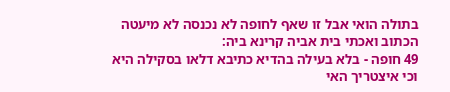בתולה הואי אבל זו שאף לחופה לא נכנסה לא מיעטה הכתוב ואכתי בית אביה קרינא ביה:
49 חופה - בלא בעילה בהדיא כתיבא דלאו בסקילה היא וכי איצטריך האי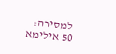למסירה:
50 אילימא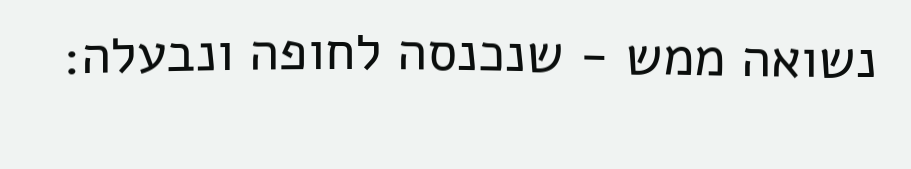נשואה ממש - שנכנסה לחופה ונבעלה: